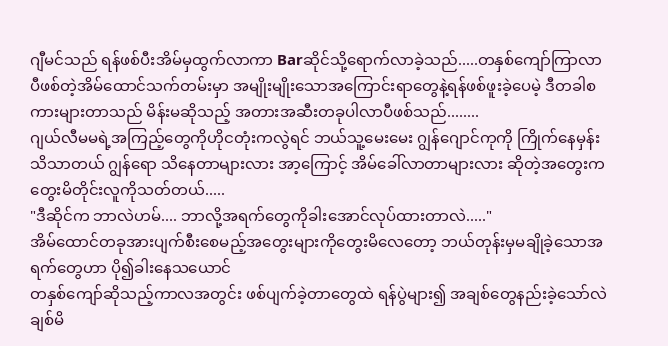ဂျီမင်သည် ရန်ဖစ်ပီးအိမ်မှထွက်လာကာ Barဆိုင်သို့ရောက်လာခဲ့သည်.....တနှစ်ကျော်ကြာလာပီဖစ်တဲ့အိမ်ထောင်သက်တမ်းမှာ အမျိုးမျိုးသောအကြောင်းရာတွေနဲ့ရန်ဖစ်ဖူးခဲ့ပေမဲ့ ဒီတခါစကားများတာသည် မိန်းမဆိုသည့် အတားအဆီးတခုပါလာပီဖစ်သည်........
ဂျယ်လီမမရဲ့အကြည့်တွေကိုဟိုငတုံးကလွဲရင် ဘယ်သူ့မေးမေး ဂျွန်ဂျောင်ကုကို ကြိုက်နေမှန်းသိသာတယ် ဂျွန်ရော သိနေတာများလား အာ့ကြောင့် အိမ်ခေါ်လာတာများလား ဆိုတဲ့အတွေးက တွေးမိတိုင်းလူကိုသတ်တယ်.....
"ဒီဆိုင်က ဘာလဲဟမ်.... ဘာလို့အရက်တွေကိုခါးအောင်လုပ်ထားတာလဲ....."
အိမ်ထောင်တခုအားပျက်စီးစေမည့်အတွေးများကိုတွေးမိလေတော့ ဘယ်တုန်းမှမချိုခဲ့သောအရက်တွေဟာ ပို၍ခါးနေသယောင်
တနှစ်ကျော်ဆိုသည့်ကာလအတွင်း ဖစ်ပျက်ခဲ့တာတွေထဲ ရန်ပွဲများ၍ အချစ်တွေနည်းခဲ့သော်လဲ ချစ်မိ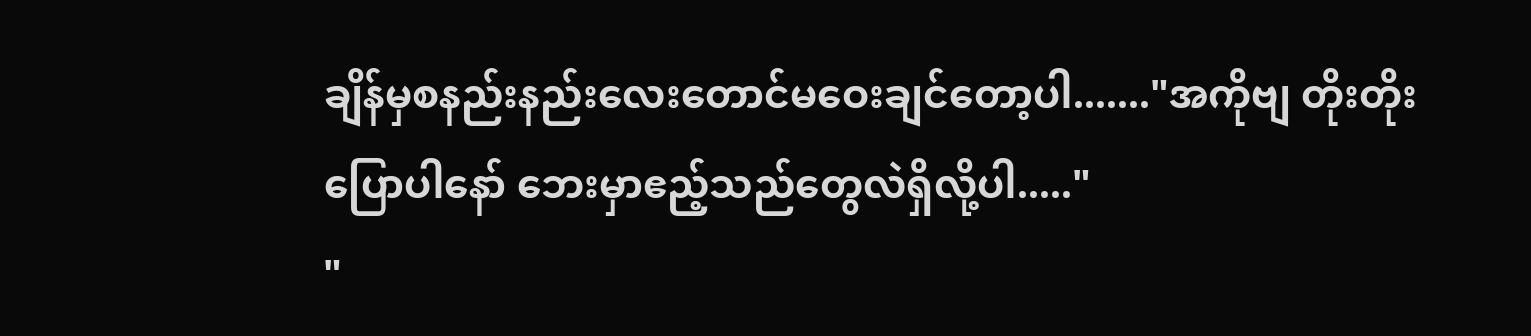ချိန်မှစနည်းနည်းလေးတောင်မဝေးချင်တော့ပါ......."အကိုဗျ တိုးတိုးပြောပါနော် ဘေးမှာဧည့်သည်တွေလဲရှိလို့ပါ....."
"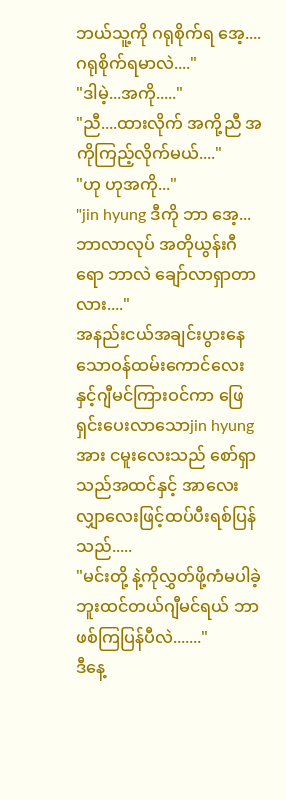ဘယ်သူ့ကို ဂရုစိုက်ရ အေ့....ဂရုစိုက်ရမာလဲ...."
"ဒါမဲ့...အကို....."
"ညီ....ထားလိုက် အကို့ညီ အကိုကြည့်လိုက်မယ်...."
"ဟု ဟုအကို..."
"jin hyung ဒီကို ဘာ အေ့... ဘာလာလုပ် အတိုယွန်းဂီ ရော ဘာလဲ ချော်လာရှာတာလား...."
အနည်းငယ်အချင်းပွားနေသောဝန်ထမ်းကောင်လေးနှင့်ဂျီမင်ကြားဝင်ကာ ဖြေရှင်းပေးလာသောjin hyung အား ငမူးလေးသည် စော်ရှာသည်အထင်နှင့် အာလေးလျှာလေးဖြင့်ထပ်ပီးရစ်ပြန်သည်.....
"မင်းတို့ နဲ့ကိုလွှတ်ဖို့ကံမပါခဲ့ဘူးထင်တယ်ဂျီမင်ရယ် ဘာဖစ်ကြပြန်ပီလဲ......."
ဒီနေ့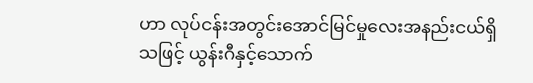ဟာ လုပ်ငန်းအတွင်းအောင်မြင်မှုလေးအနည်းငယ်ရှိသဖြင့် ယွန်းဂီနှင့်သောက်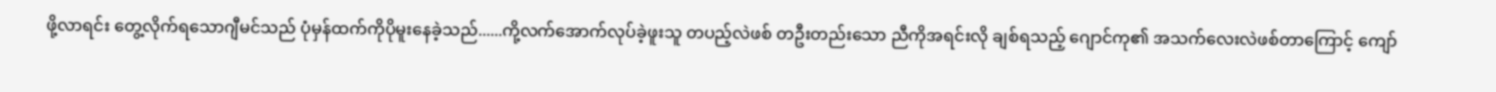ဖို့လာရင်း တွေ့လိုက်ရသောဂျီမင်သည် ပုံမှန်ထက်ကိုပိုမူးနေခဲ့သည်......ကို့လက်အောက်လုပ်ခဲ့ဖူးသူ တပည့်လဲဖစ် တဦးတည်းသော ညီကိုအရင်းလို ချစ်ရသည့် ဂျောင်ကု၏ အသက်လေးလဲဖစ်တာကြောင့် ကျော်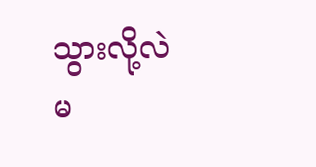သွားလို့လဲမ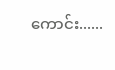ကောင်း......